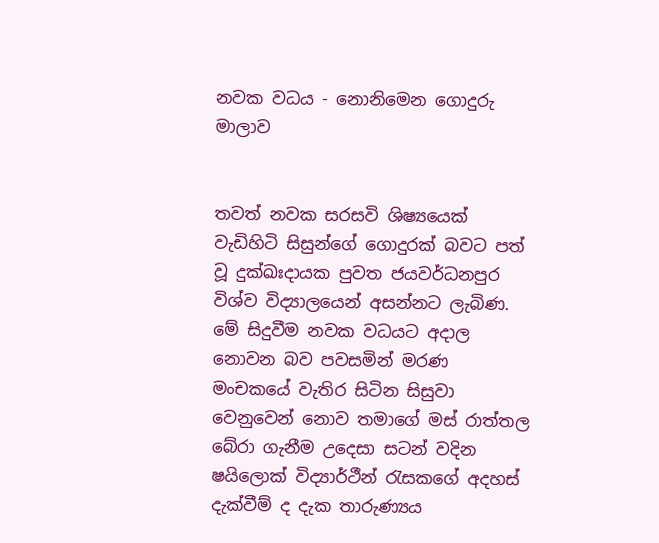නවක වධය - නොනිමෙන ගොදුරු මාලාව


තවත් නවක සරසවි ශිෂ්‍යයෙක් වැඩිහිටි සිසුන්ගේ ගොදුරක් බවට පත් වූ දුක්ඛඃදායක පුවත ජයවර්ධනපුර විශ්ව විද්‍යාලයෙන් අසන්නට ලැබිණ. මේ සිදුවීම නවක වධයට අදාල නොවන බව පවසමින් මරණ මංචකයේ වැතිර සිටින සිසුවා වෙනුවෙන් නොව තමාගේ මස් රාත්තල බේරා ගැනීම උදෙසා සටන් වදින ෂයිලොක් විද්‍යාර්ථීන් රැසකගේ අදහස් දැක්වීම් ද දැක තාරුණ්‍යය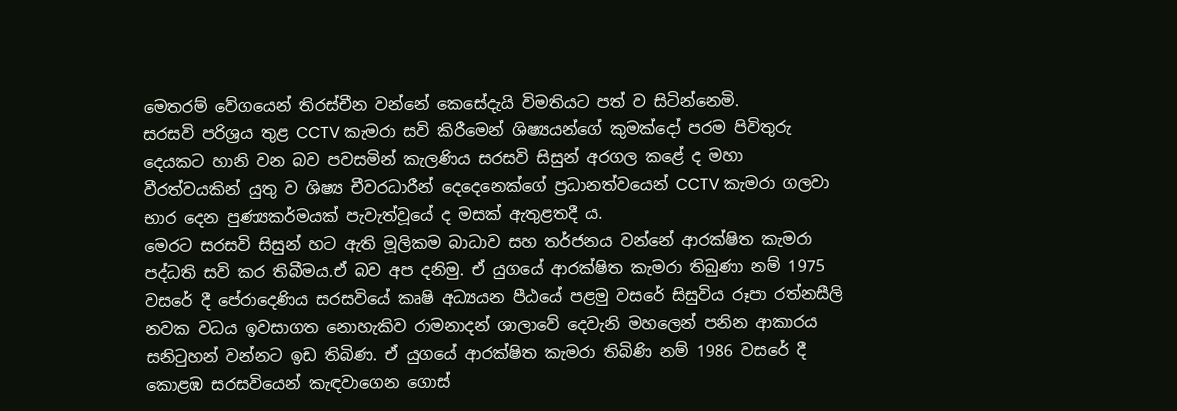මෙතරම් වේගයෙන් තිරස්චීන වන්නේ කෙසේදැයි විමතියට පත් ව සිටින්නෙමි.
සරසවි පරිශ්‍රය තුළ CCTV කැමරා සවි කිරීමෙන් ශිෂ්‍යයන්ගේ කුමක්දෝ පරම පිවිතුරු දෙයකට හානි වන බව පවසමින් කැලණිය සරසවි සිසුන් අරගල කළේ ද මහා වීරත්වයකින් යුතු ව ශිෂ්‍ය චීවරධාරීන් දෙදෙනෙක්ගේ ප්‍රධානත්වයෙන් CCTV කැමරා ගලවා භාර දෙන පුණ්‍යකර්මයක් පැවැත්වූයේ ද මසක් ඇතුළතදී ය.
මෙරට සරසවි සිසුන් හට ඇති මූලිකම බාධාව සහ තර්ජනය වන්නේ ආරක්ෂිත කැමරා පද්ධති සවි කර තිබීමය.ඒ බව අප දනිමු. ඒ යුගයේ ආරක්ෂිත කැමරා තිබුණා නම් 1975 වසරේ දී පේරාදෙණිය සරසවියේ කෘෂි අධ්‍යයන පීඨයේ පළමු වසරේ සිසුවිය රූපා රත්නසීලි නවක වධය ඉවසාගත නොහැකිව රාමනාදන් ශාලාවේ දෙවැනි මහලෙන් පනින ආකාරය සනිටුහන් වන්නට ඉඩ තිබිණ. ඒ යුගයේ ආරක්ෂිත කැමරා තිබිණි නම් 1986 වසරේ දී කොළඹ සරසවියෙන් කැඳවාගෙන ගොස්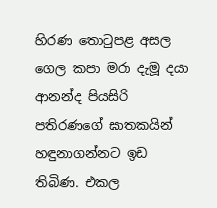හිරණ තොටුපළ අසල ගෙල කපා මරා දැමූ දයා ආනන්ද පියසිරි පතිරණගේ ඝාතකයින් හඳුනාගන්නට ඉඩ තිබිණ. එකල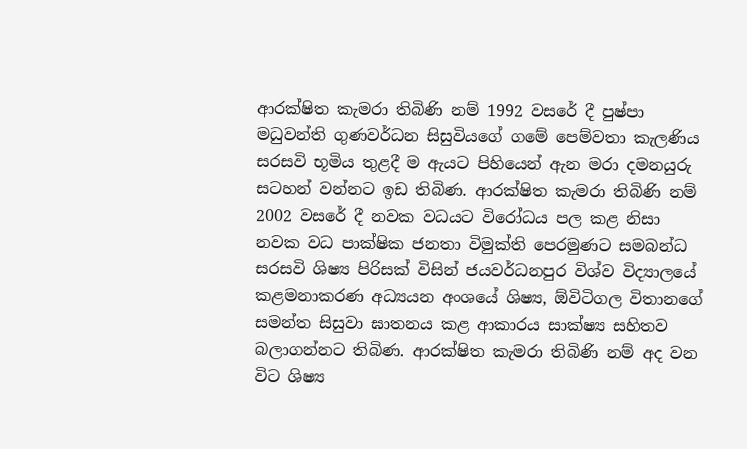ආරක්ෂිත කැමරා තිබිණි නම් 1992 වසරේ දී පුෂ්පා මධුවන්‍ති ගුණවර්ධන සිසුවියගේ ගමේ පෙම්වතා කැලණිය සරසවි භූමිය තුළදී ම ඇයට පිහියෙන් ඇන මරා දමනයුරු සටහන් වන්නට ඉඩ තිබිණ. ආරක්ෂිත කැමරා තිබිණි නම් 2002 වසරේ දී නවක වධයට විරෝධය පල කළ නිසා නවක වධ පාක්ෂික ජනතා විමුක්ති පෙරමුණට සමබන්ධ සරසවි ශිෂ්‍ය පිරිසක් විසින් ජයවර්ධනපුර විශ්ව විද්‍යාලයේ කළමනාකරණ අධ්‍යයන අංශයේ ශිෂ්‍ය, ඕවිටිගල විතානගේ සමන්ත සිසුවා ඝාතනය කළ ආකාරය සාක්ෂ්‍ය සහිතව බලාගන්නට තිබිණ. ආරක්ෂිත කැමරා තිබිණි නම් අද වන විට ශිෂ්‍ය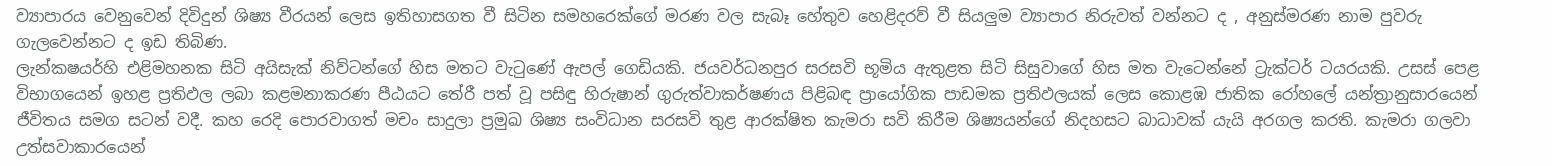ව්‍යාපාරය වෙනුවෙන් දිවිදුන් ශිෂ්‍ය වීරයන් ලෙස ඉතිහාසගත වී සිටින සමහරෙක්ගේ මරණ වල සැබෑ හේතුව හෙළිදරව් වී සියලුම ව්‍යාපාර නිරුවත් වන්නට ද , අනුස්මරණ නාම පුවරු ගැලවෙන්නට ද ඉඩ තිබිණ.
ලැන්කෂයර්හි එළිමහනක සිටි අයිසැක් නිව්ටන්ගේ හිස මතට වැටුණේ ඇපල් ගෙඩියකි. ජයවර්ධනපුර සරසවි භූමිය ඇතුළත සිටි සිසුවාගේ හිස මත වැටෙන්නේ ට්‍රැක්ටර් ටයරයකි. උසස් පෙළ විභාගයෙන් ඉහළ ප්‍රතිඵල ලබා කළමනාකරණ පීඨයට තේරී පත් වූ පසිඳු හිරුෂාන් ගුරුත්වාකර්ෂණය පිළිබඳ ප්‍රායෝගික පාඩමක ප්‍රතිඵලයක් ලෙස කොළඹ ජාතික රෝහලේ යන්ත්‍රානුසාරයෙන් ජීවිතය සමග සටන් වදී. කහ රෙදි පොරවාගත් මචං සාදුලා ප්‍රමුඛ ශිෂ්‍ය සංවිධාන සරසවි තුළ ආරක්ෂිත කැමරා සවි කිරීම ශිෂ්‍යයන්ගේ නිදහසට බාධාවක් යැයි අරගල කරති. කැමරා ගලවා උත්සවාකාරයෙන්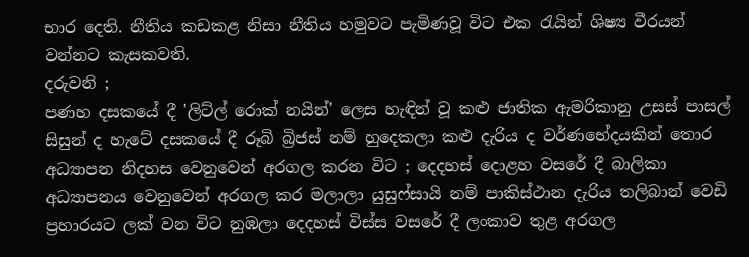භාර දෙති. නීතිය කඩකළ නිසා නීතිය හමුවට පැමිණවූ විට එක රැයින් ශිෂ්‍ය වීරයන් වන්නට කැසකවති.
දරුවනි ;
පණහ දසකයේ දී 'ලිට්ල් රොක් නයින්' ලෙස හැඳින් වූ කළු ජාතික ඇමරිකානු උසස් පාසල් සිසුන් ද හැටේ දසකයේ දී රූබි බ්‍රිජස් නම් හුදෙකලා කළු දැරිය ද වර්ණභේදයකින් තොර අධ්‍යාපන නිදහස වෙනුවෙන් අරගල කරන විට ; දෙදහස් දොළහ වසරේ දී බාලිකා අධ්‍යාපනය වෙනුවෙන් අරගල කර මලාලා යුසුෆ්සායි නම් පාකිස්ථාන දැරිය තලිබාන් වෙඩි ප්‍රහාරයට ලක් වන විට නුඹලා දෙදහස් විස්ස වසරේ දී ලංකාව තුළ අරගල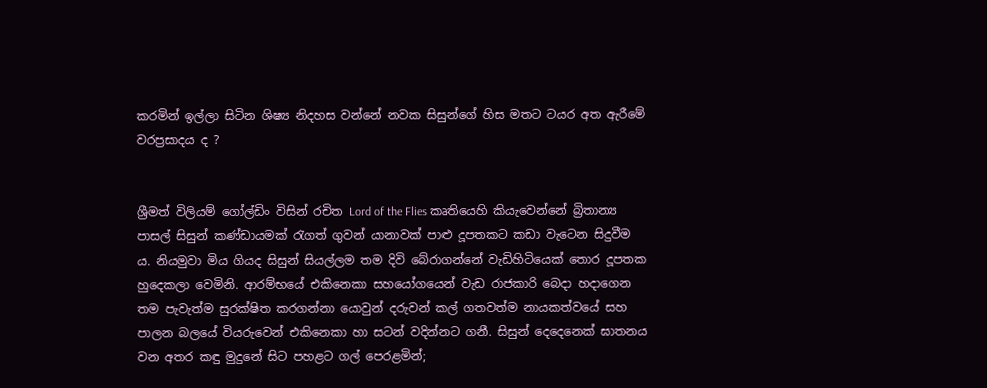කරමින් ඉල්ලා සිටින ශිෂ්‍ය නිදහස වන්නේ නවක සිසුන්ගේ හිස මතට ටයර අත ඇරීමේ වරප්‍රසාදය ද ?


ශ්‍රීමත් විලියම් ගෝල්ඩිං විසින් රචිත Lord of the Flies කෘතියෙහි කියැවෙන්නේ බ්‍රිතාන්‍ය පාසල් සිසුන් කණ්ඩායමක් රැගත් ගුවන් යානාවක් පාළු දූපතකට කඩා වැටෙන සිදුවීම ය. නියමුවා මිය ගියද සිසුන් සියල්ලම තම දිවි බේරාගන්නේ වැඩිහිටියෙක් තොර දූපතක හුදෙකලා වෙමිනි. ආරම්භයේ එකිනෙකා සහයෝගයෙන් වැඩ රාජකාරි බෙදා හදාගෙන තම පැවැත්ම සුරක්ෂිත කරගන්නා යොවුන් දරුවන් කල් ගතවත්ම නායකත්වයේ සහ පාලන බලයේ වියරුවෙන් එකිනෙකා හා සටන් වදින්නට ගනී. සිසුන් දෙදෙනෙක් ඝාතනය වන අතර කඳු මුදුනේ සිට පහළට ගල් පෙරළමින්;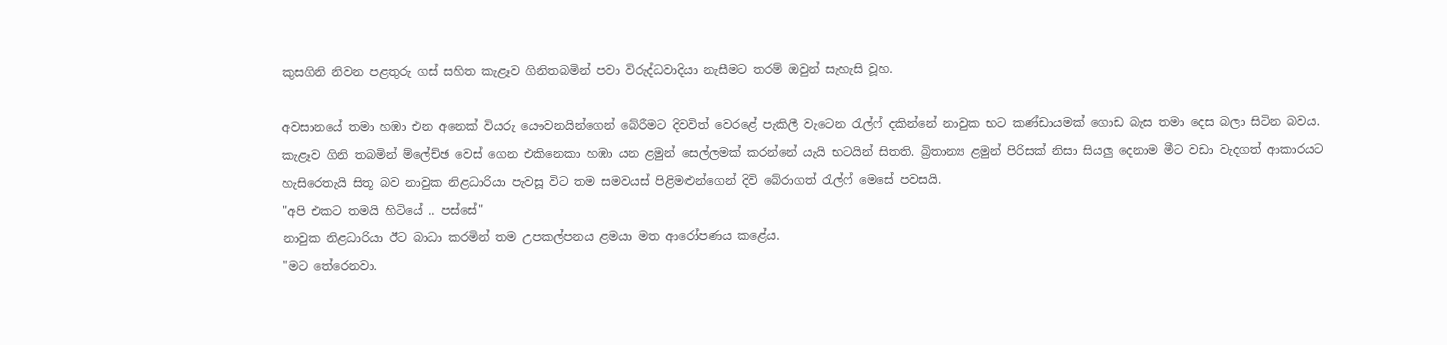කුසගිනි නිවන පළතුරු ගස් සහිත කැළෑව ගිනිතබමින් පවා විරුද්ධවාදියා නැසීමට තරම් ඔවුන් සැහැසි වූහ.

අවසානයේ තමා හඹා එන අනෙක් වියරු යෞවනයින්ගෙන් බේරීමට දිවවිත් වෙරළේ පැකිලී වැටෙන රැල්ෆ් දකින්නේ නාවුක භට කණ්ඩායමක් ගොඩ බැස තමා දෙස බලා සිටින බවය. කැළෑව ගිනි තබමින් ම්ලේච්ඡ වෙස් ගෙන එකිනෙකා හඹා යන ළමුන් සෙල්ලමක් කරන්නේ යැයි භටයින් සිතති. බ්‍රිතාන්‍ය ළමුන් පිරිසක් නිසා සියලු දෙනාම මීට වඩා වැදගත් ආකාරයට හැසිරෙතැයි සිතූ බව නාවුක නිළධාරියා පැවසූ විට තම සමවයස් පිළිමළුන්ගෙන් දිවි බේරාගත් රැල්ෆ් මෙසේ පවසයි.
"අපි එකට තමයි හිටියේ .. පස්සේ"
නාවුක නිළධාරියා ඊට බාධා කරමින් තම උපකල්පනය ළමයා මත ආරෝපණය කළේය.
"මට තේරෙනවා.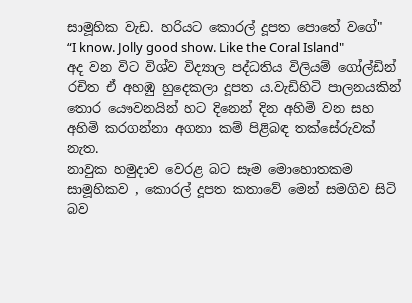සාමූහික වැඩ. හරියට කොරල් දූපත පොතේ වගේ"
“I know. Jolly good show. Like the Coral Island"
අද වන විට විශ්ව විද්‍යාල පද්ධතිය විලියම් ගෝල්ඩින් රචිත ඒ අහඹු හුදෙකලා දූපත ය.වැඩිහිටි පාලනයකින් තොර යෞවනයින් හට දිනෙන් දින අහිමි වන සහ අහිමි කරගන්නා අගනා කම් පිළිබඳ තක්සේරුවක් නැත.
නාවුක හමුදාව වෙරළ බට සෑම මොහොතකම සාමූහිකව , කොරල් දූපත කතාවේ මෙන් සමගිව සිටි බව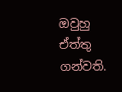ඔවුහු ඒත්තු ගන්වති.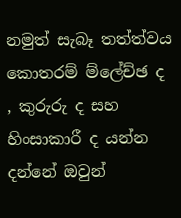නමුත් සැබෑ තත්ත්වය කොතරම් ම්ලේච්ඡ ද , කුරුරු ද සහ හිංසාකාරී ද යන්න දන්නේ ඔවුන්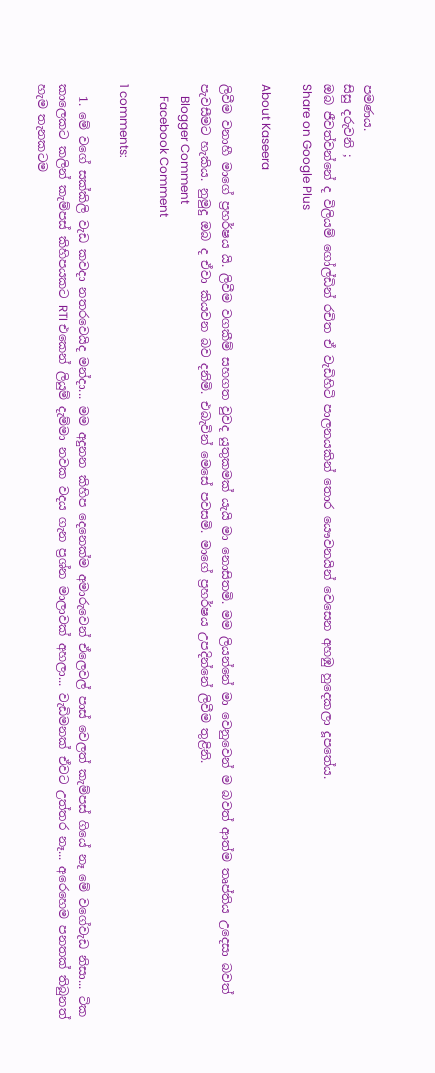පමණය.
සිසු දරුවනි ;
ඔබ ජීවත්වන්නේ ද විලියම් ගෝල්ඩින් රචිත ඒ වැඩිහිටි පාලනයකින් තොර යෞවනයින් වෙසෙන අහඹු හුදෙකලා දූපතේය.
Share on Google Plus

About Kaseera

ලිවීම වනාහී මාගේ ප්‍රහර්ෂය යි. ලිවීම වගකීම් සහගත වුවද යුතුකමක් යැයි මා නොසිතමි. මම ලියන්නේ මා වෙනුවෙන් ම බවත් ආත්ම තෘප්තිය උදෙසා බවත් පැවසීමට හැකිය. නුමුදු ඔබ ද ඒවා කියවන බව දනිමි. එබැවින් මෙසේ පවසමි. මාගේ ප්‍රහර්ෂය උපදින්නේ ලිවීම තුළිනි.
    Blogger Comment
    Facebook Comment

1 comments:

  1. මේ වගේ සක්කිලි වැඩ කවදා නතරවෙයිද මන්දා... මම අදුනන කිහිප දෙනෙක්ම අමාරුවෙන් ඒලෙවල් පාස් වෙලත් කැම්පස් ගියේ නෑ මේ වගේවැඩ නිසා... ටික කාලෙකට කලින් කැම්පස් කිහිපයකට RTI එකෙන් ලියුම් දැම්මා නවක වදය ගැන ප්‍රශ්න මාලාවක් අහලා... වැඩිමනක් ඒවට උත්තර නෑ... අරෙහෙම පනතක් තිබුනත් හැම තැනකටම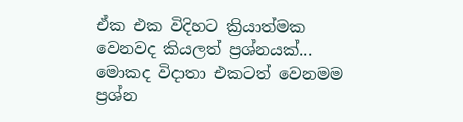ඒක එක විදිහට ක්‍රියාත්මක වෙනවද කියලත් ප්‍රශ්නයක්... මොකද විදාතා එකටත් වෙනමම ප්‍රශ්න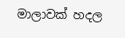මාලාවක් හදල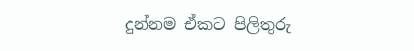දුන්නම ඒකට පිලිතුරු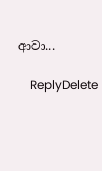ආවා...

    ReplyDelete